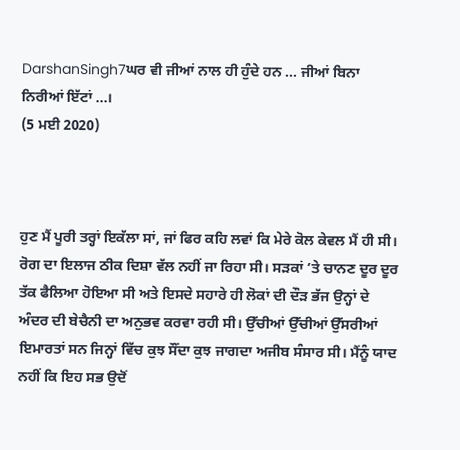DarshanSingh7ਘਰ ਵੀ ਜੀਆਂ ਨਾਲ ਹੀ ਹੁੰਦੇ ਹਨ ... ਜੀਆਂ ਬਿਨਾ ਨਿਰੀਆਂ ਇੱਟਾਂ ...।
(5 ਮਈ 2020)



ਹੁਣ ਮੈਂ ਪੂਰੀ ਤਰ੍ਹਾਂ ਇਕੱਲਾ ਸਾਂ, ਜਾਂ ਫਿਰ ਕਹਿ ਲਵਾਂ ਕਿ ਮੇਰੇ ਕੋਲ ਕੇਵਲ ਮੈਂ ਹੀ ਸੀ। ਰੋਗ ਦਾ ਇਲਾਜ ਠੀਕ ਦਿਸ਼ਾ ਵੱਲ ਨਹੀਂ ਜਾ ਰਿਹਾ ਸੀ। ਸੜਕਾਂ ’ਤੇ ਚਾਨਣ ਦੂਰ ਦੂਰ ਤੱਕ ਫੈਲਿਆ ਹੋਇਆ ਸੀ ਅਤੇ ਇਸਦੇ ਸਹਾਰੇ ਹੀ ਲੋਕਾਂ ਦੀ ਦੌੜ ਭੱਜ ਉਨ੍ਹਾਂ ਦੇ ਅੰਦਰ ਦੀ ਬੇਚੈਨੀ ਦਾ ਅਨੁਭਵ ਕਰਵਾ ਰਹੀ ਸੀ। ਉੱਚੀਆਂ ਉੱਚੀਆਂ ਉੱਸਰੀਆਂ ਇਮਾਰਤਾਂ ਸਨ ਜਿਨ੍ਹਾਂ ਵਿੱਚ ਕੁਝ ਸੌਂਦਾ ਕੁਝ ਜਾਗਦਾ ਅਜੀਬ ਸੰਸਾਰ ਸੀ। ਮੈਂਨੂੰ ਯਾਦ ਨਹੀਂ ਕਿ ਇਹ ਸਭ ਉਦੋਂ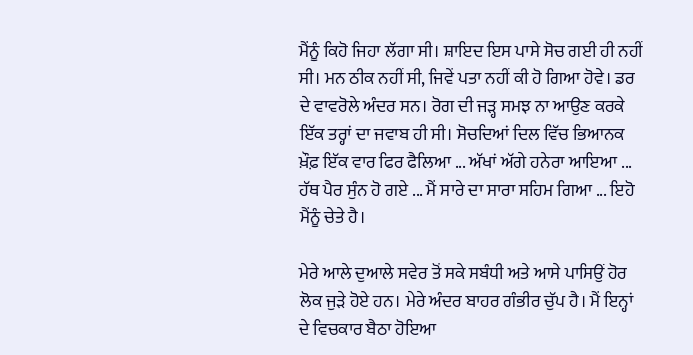ਮੈਂਨੂੰ ਕਿਹੋ ਜਿਹਾ ਲੱਗਾ ਸੀ। ਸ਼ਾਇਦ ਇਸ ਪਾਸੇ ਸੋਚ ਗਈ ਹੀ ਨਹੀਂ ਸੀ। ਮਨ ਠੀਕ ਨਹੀਂ ਸੀ, ਜਿਵੇਂ ਪਤਾ ਨਹੀਂ ਕੀ ਹੋ ਗਿਆ ਹੋਵੇ। ਡਰ ਦੇ ਵਾਵਰੋਲੇ ਅੰਦਰ ਸਨ। ਰੋਗ ਦੀ ਜੜ੍ਹ ਸਮਝ ਨਾ ਆਉਣ ਕਰਕੇ ਇੱਕ ਤਰ੍ਹਾਂ ਦਾ ਜਵਾਬ ਹੀ ਸੀ। ਸੋਚਦਿਆਂ ਦਿਲ ਵਿੱਚ ਭਿਆਨਕ ਖ਼ੌਫ਼ ਇੱਕ ਵਾਰ ਫਿਰ ਫੈਲਿਆ ... ਅੱਖਾਂ ਅੱਗੇ ਹਨੇਰਾ ਆਇਆ ... ਹੱਥ ਪੈਰ ਸੁੰਨ ਹੋ ਗਏ ... ਮੈਂ ਸਾਰੇ ਦਾ ਸਾਰਾ ਸਹਿਮ ਗਿਆ ... ਇਹੋ ਮੈਂਨੂੰ ਚੇਤੇ ਹੈ।

ਮੇਰੇ ਆਲੇ ਦੁਆਲੇ ਸਵੇਰ ਤੋਂ ਸਕੇ ਸਬੰਧੀ ਅਤੇ ਆਸੇ ਪਾਸਿਉਂ ਹੋਰ ਲੋਕ ਜੁੜੇ ਹੋਏ ਹਨ। ਮੇਰੇ ਅੰਦਰ ਬਾਹਰ ਗੰਭੀਰ ਚੁੱਪ ਹੈ। ਮੈਂ ਇਨ੍ਹਾਂ ਦੇ ਵਿਚਕਾਰ ਬੈਠਾ ਹੋਇਆ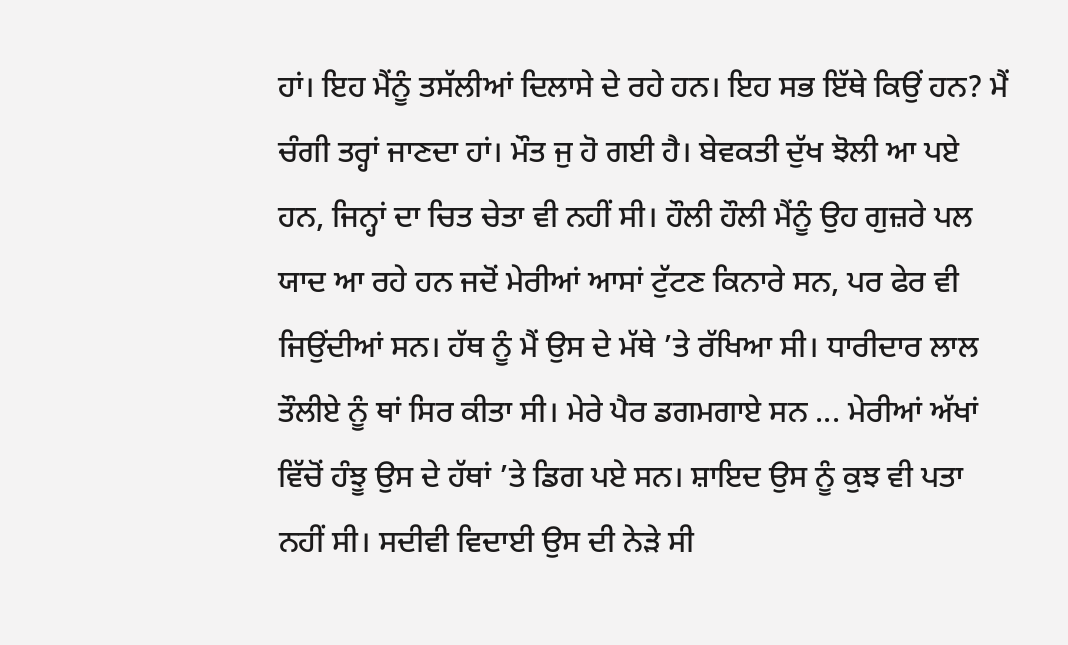ਹਾਂ। ਇਹ ਮੈਂਨੂੰ ਤਸੱਲੀਆਂ ਦਿਲਾਸੇ ਦੇ ਰਹੇ ਹਨ। ਇਹ ਸਭ ਇੱਥੇ ਕਿਉਂ ਹਨ? ਮੈਂ ਚੰਗੀ ਤਰ੍ਹਾਂ ਜਾਣਦਾ ਹਾਂ। ਮੌਤ ਜੁ ਹੋ ਗਈ ਹੈ। ਬੇਵਕਤੀ ਦੁੱਖ ਝੋਲੀ ਆ ਪਏ ਹਨ, ਜਿਨ੍ਹਾਂ ਦਾ ਚਿਤ ਚੇਤਾ ਵੀ ਨਹੀਂ ਸੀ। ਹੌਲੀ ਹੌਲੀ ਮੈਂਨੂੰ ਉਹ ਗੁਜ਼ਰੇ ਪਲ ਯਾਦ ਆ ਰਹੇ ਹਨ ਜਦੋਂ ਮੇਰੀਆਂ ਆਸਾਂ ਟੁੱਟਣ ਕਿਨਾਰੇ ਸਨ, ਪਰ ਫੇਰ ਵੀ ਜਿਉਂਦੀਆਂ ਸਨ। ਹੱਥ ਨੂੰ ਮੈਂ ਉਸ ਦੇ ਮੱਥੇ ’ਤੇ ਰੱਖਿਆ ਸੀ। ਧਾਰੀਦਾਰ ਲਾਲ ਤੌਲੀਏ ਨੂੰ ਥਾਂ ਸਿਰ ਕੀਤਾ ਸੀ। ਮੇਰੇ ਪੈਰ ਡਗਮਗਾਏ ਸਨ ... ਮੇਰੀਆਂ ਅੱਖਾਂ ਵਿੱਚੋਂ ਹੰਝੂ ਉਸ ਦੇ ਹੱਥਾਂ ’ਤੇ ਡਿਗ ਪਏ ਸਨ। ਸ਼ਾਇਦ ਉਸ ਨੂੰ ਕੁਝ ਵੀ ਪਤਾ ਨਹੀਂ ਸੀ। ਸਦੀਵੀ ਵਿਦਾਈ ਉਸ ਦੀ ਨੇੜੇ ਸੀ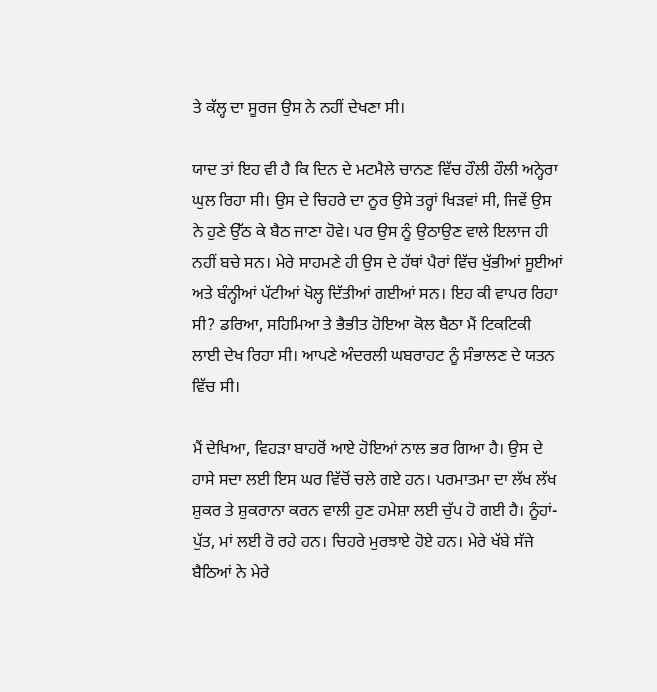ਤੇ ਕੱਲ੍ਹ ਦਾ ਸੂਰਜ ਉਸ ਨੇ ਨਹੀਂ ਦੇਖਣਾ ਸੀ।

ਯਾਦ ਤਾਂ ਇਹ ਵੀ ਹੈ ਕਿ ਦਿਨ ਦੇ ਮਟਮੈਲੇ ਚਾਨਣ ਵਿੱਚ ਹੌਲੀ ਹੌਲੀ ਅਨ੍ਹੇਰਾ ਘੁਲ ਰਿਹਾ ਸੀ। ਉਸ ਦੇ ਚਿਹਰੇ ਦਾ ਨੂਰ ਉਸੇ ਤਰ੍ਹਾਂ ਖਿੜਵਾਂ ਸੀ, ਜਿਵੇਂ ਉਸ ਨੇ ਹੁਣੇ ਉੱਠ ਕੇ ਬੈਠ ਜਾਣਾ ਹੋਵੇ। ਪਰ ਉਸ ਨੂੰ ਉਠਾਉਣ ਵਾਲੇ ਇਲਾਜ ਹੀ ਨਹੀਂ ਬਚੇ ਸਨ। ਮੇਰੇ ਸਾਹਮਣੇ ਹੀ ਉਸ ਦੇ ਹੱਥਾਂ ਪੈਰਾਂ ਵਿੱਚ ਖੁੱਭੀਆਂ ਸੂਈਆਂ ਅਤੇ ਬੰਨ੍ਹੀਆਂ ਪੱਟੀਆਂ ਖੋਲ੍ਹ ਦਿੱਤੀਆਂ ਗਈਆਂ ਸਨ। ਇਹ ਕੀ ਵਾਪਰ ਰਿਹਾ ਸੀ? ਡਰਿਆ, ਸਹਿਮਿਆ ਤੇ ਭੈਭੀਤ ਹੋਇਆ ਕੋਲ ਬੈਠਾ ਮੈਂ ਟਿਕਟਿਕੀ ਲਾਈ ਦੇਖ ਰਿਹਾ ਸੀ। ਆਪਣੇ ਅੰਦਰਲੀ ਘਬਰਾਹਟ ਨੂੰ ਸੰਭਾਲਣ ਦੇ ਯਤਨ ਵਿੱਚ ਸੀ।

ਮੈਂ ਦੇਖਿਆ, ਵਿਹੜਾ ਬਾਹਰੋਂ ਆਏ ਹੋਇਆਂ ਨਾਲ ਭਰ ਗਿਆ ਹੈ। ਉਸ ਦੇ ਹਾਸੇ ਸਦਾ ਲਈ ਇਸ ਘਰ ਵਿੱਚੋਂ ਚਲੇ ਗਏ ਹਨ। ਪਰਮਾਤਮਾ ਦਾ ਲੱਖ ਲੱਖ ਸ਼ੁਕਰ ਤੇ ਸ਼ੁਕਰਾਨਾ ਕਰਨ ਵਾਲੀ ਹੁਣ ਹਮੇਸ਼ਾ ਲਈ ਚੁੱਪ ਹੋ ਗਈ ਹੈ। ਨੂੰਹਾਂ-ਪੁੱਤ, ਮਾਂ ਲਈ ਰੋ ਰਹੇ ਹਨ। ਚਿਹਰੇ ਮੁਰਝਾਏ ਹੋਏ ਹਨ। ਮੇਰੇ ਖੱਬੇ ਸੱਜੇ ਬੈਠਿਆਂ ਨੇ ਮੇਰੇ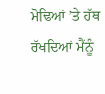ਮੋਢਿਆਂ ’ਤੇ ਹੱਥ ਰੱਖਦਿਆਂ ਮੈਂਨੂੰ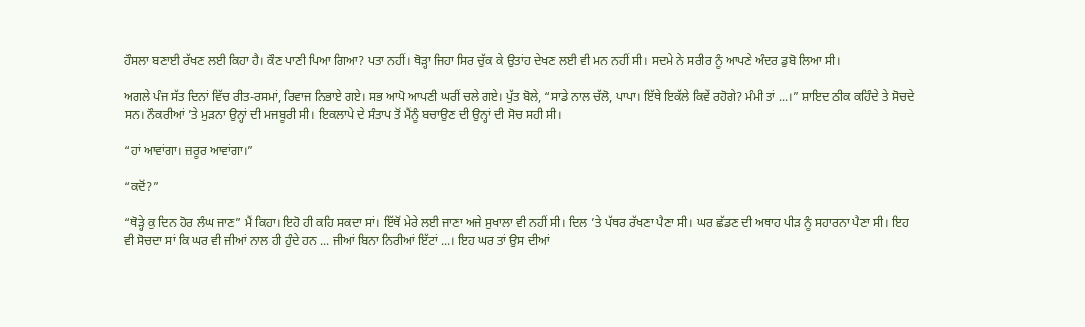ਹੌਸਲਾ ਬਣਾਈ ਰੱਖਣ ਲਈ ਕਿਹਾ ਹੈ। ਕੌਣ ਪਾਣੀ ਪਿਆ ਗਿਆ? ਪਤਾ ਨਹੀਂ। ਥੋੜ੍ਹਾ ਜਿਹਾ ਸਿਰ ਚੁੱਕ ਕੇ ਉਤਾਂਹ ਦੇਖਣ ਲਈ ਵੀ ਮਨ ਨਹੀਂ ਸੀ। ਸਦਮੇ ਨੇ ਸਰੀਰ ਨੂੰ ਆਪਣੇ ਅੰਦਰ ਡੁਬੋ ਲਿਆ ਸੀ।

ਅਗਲੇ ਪੰਜ ਸੱਤ ਦਿਨਾਂ ਵਿੱਚ ਰੀਤ-ਰਸਮਾਂ, ਰਿਵਾਜ ਨਿਭਾਏ ਗਏ। ਸਭ ਆਪੋ ਆਪਣੀ ਘਰੀਂ ਚਲੇ ਗਏ। ਪੁੱਤ ਬੋਲੇ, “ਸਾਡੇ ਨਾਲ ਚੱਲੋ, ਪਾਪਾ। ਇੱਥੇ ਇਕੱਲੇ ਕਿਵੇਂ ਰਹੋਗੇ? ਮੰਮੀ ਤਾਂ ...।” ਸ਼ਾਇਦ ਠੀਕ ਕਹਿੰਦੇ ਤੇ ਸੋਚਦੇ ਸਨ। ਨੌਕਰੀਆਂ ’ਤੇ ਮੁੜਨਾ ਉਨ੍ਹਾਂ ਦੀ ਮਜਬੂਰੀ ਸੀ। ਇਕਲਾਪੇ ਦੇ ਸੰਤਾਪ ਤੋਂ ਮੈਂਨੂੰ ਬਚਾਉਣ ਦੀ ਉਨ੍ਹਾਂ ਦੀ ਸੋਚ ਸਹੀ ਸੀ।

“ਹਾਂ ਆਵਾਂਗਾ। ਜ਼ਰੂਰ ਆਵਾਂਗਾ।”

“ਕਦੋਂ?”

“ਥੋੜ੍ਹੇ ਕੁ ਦਿਨ ਹੋਰ ਲੰਘ ਜਾਣ” ਮੈਂ ਕਿਹਾ। ਇਹੋ ਹੀ ਕਹਿ ਸਕਦਾ ਸਾਂ। ਇੱਥੋਂ ਮੇਰੇ ਲਈ ਜਾਣਾ ਅਜੇ ਸੁਖਾਲਾ ਵੀ ਨਹੀਂ ਸੀ। ਦਿਲ ’ਤੇ ਪੱਥਰ ਰੱਖਣਾ ਪੈਣਾ ਸੀ। ਘਰ ਛੱਡਣ ਦੀ ਅਥਾਹ ਪੀੜ ਨੂੰ ਸਹਾਰਨਾ ਪੈਣਾ ਸੀ। ਇਹ ਵੀ ਸੋਚਦਾ ਸਾਂ ਕਿ ਘਰ ਵੀ ਜੀਆਂ ਨਾਲ ਹੀ ਹੁੰਦੇ ਹਨ ... ਜੀਆਂ ਬਿਨਾ ਨਿਰੀਆਂ ਇੱਟਾਂ ...। ਇਹ ਘਰ ਤਾਂ ਉਸ ਦੀਆਂ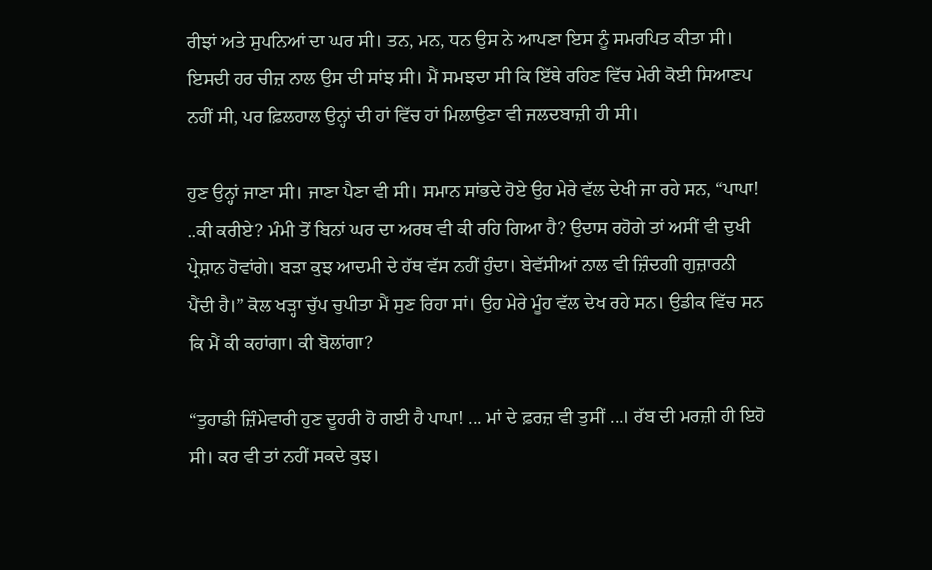ਰੀਝਾਂ ਅਤੇ ਸੁਪਨਿਆਂ ਦਾ ਘਰ ਸੀ। ਤਨ, ਮਨ, ਧਨ ਉਸ ਨੇ ਆਪਣਾ ਇਸ ਨੂੰ ਸਮਰਪਿਤ ਕੀਤਾ ਸੀ। ਇਸਦੀ ਹਰ ਚੀਜ਼ ਨਾਲ ਉਸ ਦੀ ਸਾਂਝ ਸੀ। ਮੈਂ ਸਮਝਦਾ ਸੀ ਕਿ ਇੱਥੇ ਰਹਿਣ ਵਿੱਚ ਮੇਰੀ ਕੋਈ ਸਿਆਣਪ ਨਹੀਂ ਸੀ, ਪਰ ਫ਼ਿਲਹਾਲ ਉਨ੍ਹਾਂ ਦੀ ਹਾਂ ਵਿੱਚ ਹਾਂ ਮਿਲਾਉਣਾ ਵੀ ਜਲਦਬਾਜ਼ੀ ਹੀ ਸੀ।

ਹੁਣ ਉਨ੍ਹਾਂ ਜਾਣਾ ਸੀ। ਜਾਣਾ ਪੈਣਾ ਵੀ ਸੀ। ਸਮਾਨ ਸਾਂਭਦੇ ਹੋਏ ਉਹ ਮੇਰੇ ਵੱਲ ਦੇਖੀ ਜਾ ਰਹੇ ਸਨ, “ਪਾਪਾ! ..ਕੀ ਕਰੀਏ? ਮੰਮੀ ਤੋਂ ਬਿਨਾਂ ਘਰ ਦਾ ਅਰਥ ਵੀ ਕੀ ਰਹਿ ਗਿਆ ਹੈ? ਉਦਾਸ ਰਹੋਗੇ ਤਾਂ ਅਸੀਂ ਵੀ ਦੁਖੀ ਪ੍ਰੇਸ਼ਾਨ ਹੋਵਾਂਗੇ। ਬੜਾ ਕੁਝ ਆਦਮੀ ਦੇ ਹੱਥ ਵੱਸ ਨਹੀਂ ਹੁੰਦਾ। ਬੇਵੱਸੀਆਂ ਨਾਲ ਵੀ ਜ਼ਿੰਦਗੀ ਗੁਜ਼ਾਰਨੀ ਪੈਂਦੀ ਹੈ।” ਕੋਲ ਖੜ੍ਹਾ ਚੁੱਪ ਚੁਪੀਤਾ ਮੈਂ ਸੁਣ ਰਿਹਾ ਸਾਂ। ਉਹ ਮੇਰੇ ਮੂੰਹ ਵੱਲ ਦੇਖ ਰਹੇ ਸਨ। ਉਡੀਕ ਵਿੱਚ ਸਨ ਕਿ ਮੈਂ ਕੀ ਕਹਾਂਗਾ। ਕੀ ਬੋਲਾਂਗਾ?

“ਤੁਹਾਡੀ ਜ਼ਿੰਮੇਵਾਰੀ ਹੁਣ ਦੂਹਰੀ ਹੋ ਗਈ ਹੈ ਪਾਪਾ! ... ਮਾਂ ਦੇ ਫ਼ਰਜ਼ ਵੀ ਤੁਸੀਂ ...। ਰੱਬ ਦੀ ਮਰਜ਼ੀ ਹੀ ਇਹੋ ਸੀ। ਕਰ ਵੀ ਤਾਂ ਨਹੀਂ ਸਕਦੇ ਕੁਝ।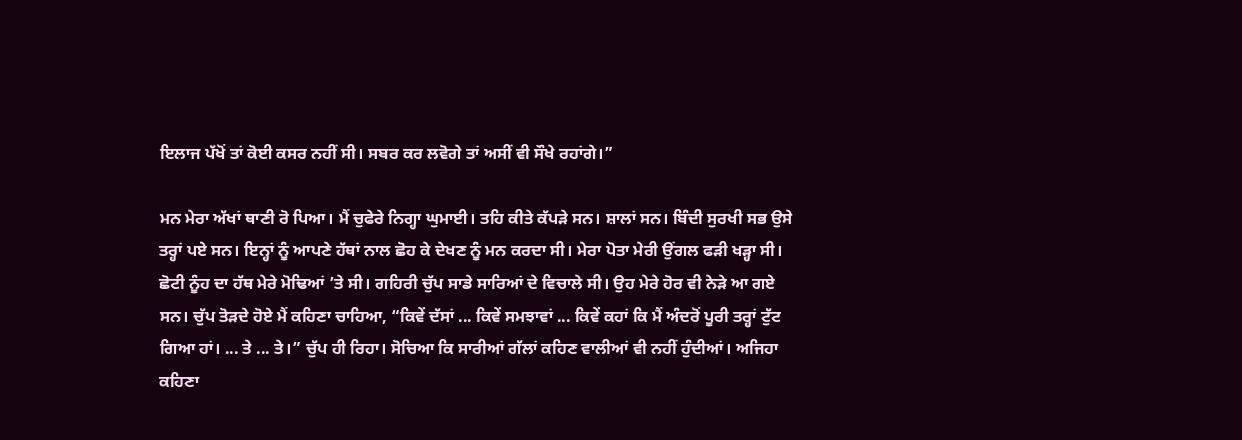ਇਲਾਜ ਪੱਖੋਂ ਤਾਂ ਕੋਈ ਕਸਰ ਨਹੀਂ ਸੀ। ਸਬਰ ਕਰ ਲਵੋਗੇ ਤਾਂ ਅਸੀਂ ਵੀ ਸੌਖੇ ਰਹਾਂਗੇ।”

ਮਨ ਮੇਰਾ ਅੱਖਾਂ ਥਾਣੀ ਰੋ ਪਿਆ। ਮੈਂ ਚੁਫੇਰੇ ਨਿਗ੍ਹਾ ਘੁਮਾਈ। ਤਹਿ ਕੀਤੇ ਕੱਪੜੇ ਸਨ। ਸ਼ਾਲਾਂ ਸਨ। ਬਿੰਦੀ ਸੁਰਖੀ ਸਭ ਉਸੇ ਤਰ੍ਹਾਂ ਪਏ ਸਨ। ਇਨ੍ਹਾਂ ਨੂੰ ਆਪਣੇ ਹੱਥਾਂ ਨਾਲ ਛੋਹ ਕੇ ਦੇਖਣ ਨੂੰ ਮਨ ਕਰਦਾ ਸੀ। ਮੇਰਾ ਪੋਤਾ ਮੇਰੀ ਉਂਗਲ ਫੜੀ ਖੜ੍ਹਾ ਸੀ। ਛੋਟੀ ਨੂੰਹ ਦਾ ਹੱਥ ਮੇਰੇ ਮੋਢਿਆਂ ’ਤੇ ਸੀ। ਗਹਿਰੀ ਚੁੱਪ ਸਾਡੇ ਸਾਰਿਆਂ ਦੇ ਵਿਚਾਲੇ ਸੀ। ਉਹ ਮੇਰੇ ਹੋਰ ਵੀ ਨੇੜੇ ਆ ਗਏ ਸਨ। ਚੁੱਪ ਤੋੜਦੇ ਹੋਏ ਮੈਂ ਕਹਿਣਾ ਚਾਹਿਆ, “ਕਿਵੇਂ ਦੱਸਾਂ ... ਕਿਵੇਂ ਸਮਝਾਵਾਂ ... ਕਿਵੇਂ ਕਹਾਂ ਕਿ ਮੈਂ ਅੰਦਰੋਂ ਪੂਰੀ ਤਰ੍ਹਾਂ ਟੁੱਟ ਗਿਆ ਹਾਂ। ... ਤੇ ... ਤੇ।” ਚੁੱਪ ਹੀ ਰਿਹਾ। ਸੋਚਿਆ ਕਿ ਸਾਰੀਆਂ ਗੱਲਾਂ ਕਹਿਣ ਵਾਲੀਆਂ ਵੀ ਨਹੀਂ ਹੁੰਦੀਆਂ। ਅਜਿਹਾ ਕਹਿਣਾ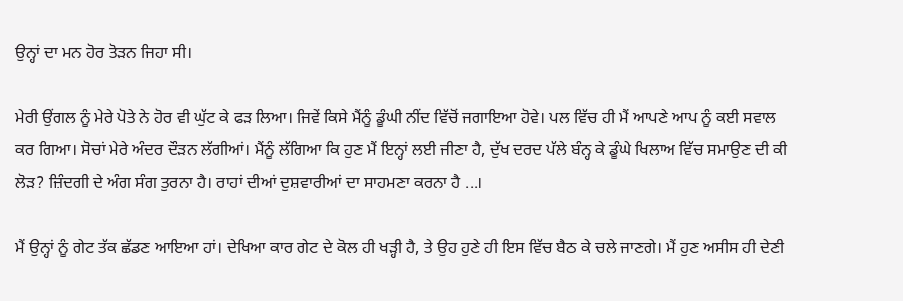ਉਨ੍ਹਾਂ ਦਾ ਮਨ ਹੋਰ ਤੋੜਨ ਜਿਹਾ ਸੀ।

ਮੇਰੀ ਉਂਗਲ ਨੂੰ ਮੇਰੇ ਪੋਤੇ ਨੇ ਹੋਰ ਵੀ ਘੁੱਟ ਕੇ ਫੜ ਲਿਆ। ਜਿਵੇਂ ਕਿਸੇ ਮੈਂਨੂੰ ਡੂੰਘੀ ਨੀਂਦ ਵਿੱਚੋਂ ਜਗਾਇਆ ਹੋਵੇ। ਪਲ ਵਿੱਚ ਹੀ ਮੈਂ ਆਪਣੇ ਆਪ ਨੂੰ ਕਈ ਸਵਾਲ ਕਰ ਗਿਆ। ਸੋਚਾਂ ਮੇਰੇ ਅੰਦਰ ਦੌੜਨ ਲੱਗੀਆਂ। ਮੈਂਨੂੰ ਲੱਗਿਆ ਕਿ ਹੁਣ ਮੈਂ ਇਨ੍ਹਾਂ ਲਈ ਜੀਣਾ ਹੈ, ਦੁੱਖ ਦਰਦ ਪੱਲੇ ਬੰਨ੍ਹ ਕੇ ਡੂੰਘੇ ਖਿਲਾਅ ਵਿੱਚ ਸਮਾਉਣ ਦੀ ਕੀ ਲੋੜ? ਜ਼ਿੰਦਗੀ ਦੇ ਅੰਗ ਸੰਗ ਤੁਰਨਾ ਹੈ। ਰਾਹਾਂ ਦੀਆਂ ਦੁਸ਼ਵਾਰੀਆਂ ਦਾ ਸਾਹਮਣਾ ਕਰਨਾ ਹੈ ...।

ਮੈਂ ਉਨ੍ਹਾਂ ਨੂੰ ਗੇਟ ਤੱਕ ਛੱਡਣ ਆਇਆ ਹਾਂ। ਦੇਖਿਆ ਕਾਰ ਗੇਟ ਦੇ ਕੋਲ ਹੀ ਖੜ੍ਹੀ ਹੈ, ਤੇ ਉਹ ਹੁਣੇ ਹੀ ਇਸ ਵਿੱਚ ਬੈਠ ਕੇ ਚਲੇ ਜਾਣਗੇ। ਮੈਂ ਹੁਣ ਅਸੀਸ ਹੀ ਦੇਣੀ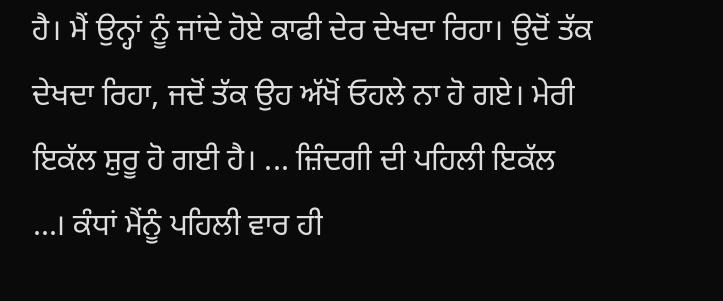ਹੈ। ਮੈਂ ਉਨ੍ਹਾਂ ਨੂੰ ਜਾਂਦੇ ਹੋਏ ਕਾਫੀ ਦੇਰ ਦੇਖਦਾ ਰਿਹਾ। ਉਦੋਂ ਤੱਕ ਦੇਖਦਾ ਰਿਹਾ, ਜਦੋਂ ਤੱਕ ਉਹ ਅੱਖੋਂ ਓਹਲੇ ਨਾ ਹੋ ਗਏ। ਮੇਰੀ ਇਕੱਲ ਸ਼ੁਰੂ ਹੋ ਗਈ ਹੈ। ... ਜ਼ਿੰਦਗੀ ਦੀ ਪਹਿਲੀ ਇਕੱਲ ...। ਕੰਧਾਂ ਮੈਂਨੂੰ ਪਹਿਲੀ ਵਾਰ ਹੀ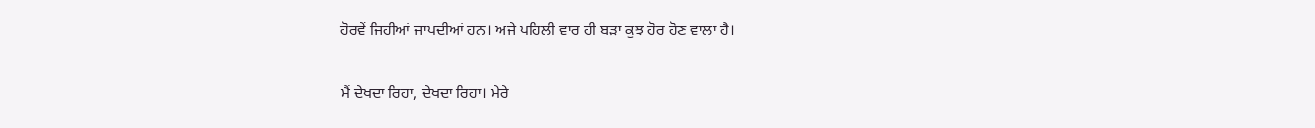ਹੋਰਵੇਂ ਜਿਹੀਆਂ ਜਾਪਦੀਆਂ ਹਨ। ਅਜੇ ਪਹਿਲੀ ਵਾਰ ਹੀ ਬੜਾ ਕੁਝ ਹੋਰ ਹੋਣ ਵਾਲਾ ਹੈ।

ਮੈਂ ਦੇਖਦਾ ਰਿਹਾ, ਦੇਖਦਾ ਰਿਹਾ। ਮੇਰੇ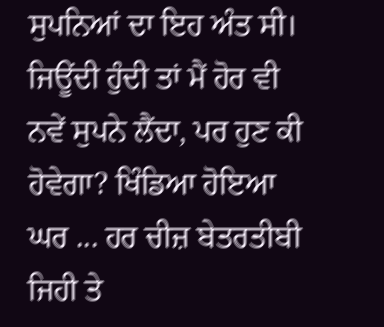ਸੁਪਨਿਆਂ ਦਾ ਇਹ ਅੰਤ ਸੀ। ਜਿਊਂਦੀ ਹੁੰਦੀ ਤਾਂ ਮੈਂ ਹੋਰ ਵੀ ਨਵੇਂ ਸੁਪਨੇ ਲੈਂਦਾ, ਪਰ ਹੁਣ ਕੀ ਹੋਵੇਗਾ? ਖਿੰਡਿਆ ਹੋਇਆ ਘਰ ... ਹਰ ਚੀਜ਼ ਬੇਤਰਤੀਬੀ ਜਿਹੀ ਤੇ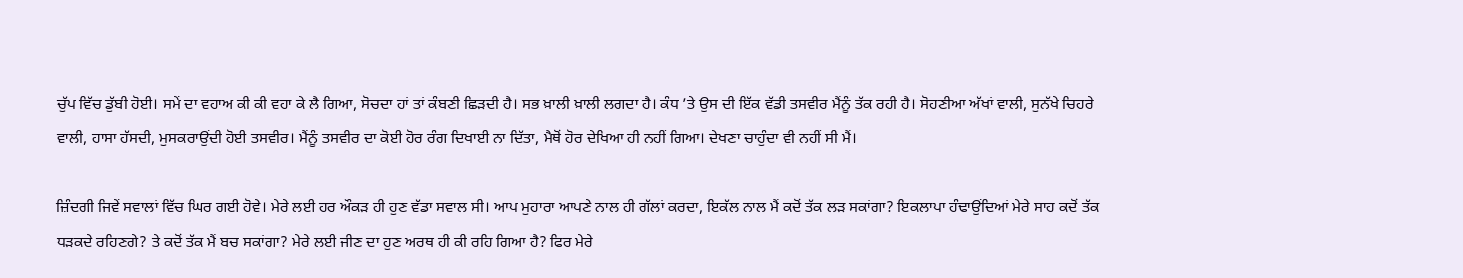ਚੁੱਪ ਵਿੱਚ ਡੁੱਬੀ ਹੋਈ। ਸਮੇਂ ਦਾ ਵਹਾਅ ਕੀ ਕੀ ਵਹਾ ਕੇ ਲੈ ਗਿਆ, ਸੋਚਦਾ ਹਾਂ ਤਾਂ ਕੰਬਣੀ ਛਿੜਦੀ ਹੈ। ਸਭ ਖ਼ਾਲੀ ਖ਼ਾਲੀ ਲਗਦਾ ਹੈ। ਕੰਧ ’ਤੇ ਉਸ ਦੀ ਇੱਕ ਵੱਡੀ ਤਸਵੀਰ ਮੈਂਨੂੰ ਤੱਕ ਰਹੀ ਹੈ। ਸੋਹਣੀਆ ਅੱਖਾਂ ਵਾਲੀ, ਸੁਨੱਖੇ ਚਿਹਰੇ ਵਾਲੀ, ਹਾਸਾ ਹੱਸਦੀ, ਮੁਸਕਰਾਉਂਦੀ ਹੋਈ ਤਸਵੀਰ। ਮੈਂਨੂੰ ਤਸਵੀਰ ਦਾ ਕੋਈ ਹੋਰ ਰੰਗ ਦਿਖਾਈ ਨਾ ਦਿੱਤਾ, ਮੈਥੋਂ ਹੋਰ ਦੇਖਿਆ ਹੀ ਨਹੀਂ ਗਿਆ। ਦੇਖਣਾ ਚਾਹੁੰਦਾ ਵੀ ਨਹੀਂ ਸੀ ਮੈਂ।

ਜ਼ਿੰਦਗੀ ਜਿਵੇਂ ਸਵਾਲਾਂ ਵਿੱਚ ਘਿਰ ਗਈ ਹੋਵੇ। ਮੇਰੇ ਲਈ ਹਰ ਔਕੜ ਹੀ ਹੁਣ ਵੱਡਾ ਸਵਾਲ ਸੀ। ਆਪ ਮੁਹਾਰਾ ਆਪਣੇ ਨਾਲ ਹੀ ਗੱਲਾਂ ਕਰਦਾ, ਇਕੱਲ ਨਾਲ ਮੈਂ ਕਦੋਂ ਤੱਕ ਲੜ ਸਕਾਂਗਾ? ਇਕਲਾਪਾ ਹੰਢਾਉਂਦਿਆਂ ਮੇਰੇ ਸਾਹ ਕਦੋਂ ਤੱਕ ਧੜਕਦੇ ਰਹਿਣਗੇ? ਤੇ ਕਦੋਂ ਤੱਕ ਮੈਂ ਬਚ ਸਕਾਂਗਾ? ਮੇਰੇ ਲਈ ਜੀਣ ਦਾ ਹੁਣ ਅਰਥ ਹੀ ਕੀ ਰਹਿ ਗਿਆ ਹੈ? ਫਿਰ ਮੇਰੇ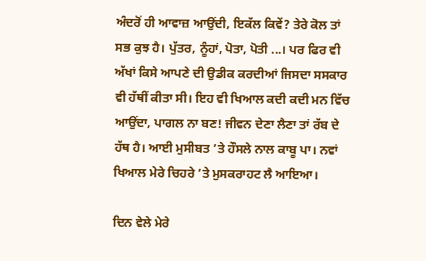ਅੰਦਰੋਂ ਹੀ ਆਵਾਜ਼ ਆਉਂਦੀ, ਇਕੱਲ ਕਿਵੇਂ? ਤੇਰੇ ਕੋਲ ਤਾਂ ਸਭ ਕੁਝ ਹੈ। ਪੁੱਤਰ, ਨੂੰਹਾਂ, ਪੋਤਾ, ਪੋਤੀ ...। ਪਰ ਫਿਰ ਵੀ ਅੱਖਾਂ ਕਿਸੇ ਆਪਣੇ ਦੀ ਉਡੀਕ ਕਰਦੀਆਂ ਜਿਸਦਾ ਸਸਕਾਰ ਵੀ ਹੱਥੀਂ ਕੀਤਾ ਸੀ। ਇਹ ਵੀ ਖਿਆਲ ਕਦੀ ਕਦੀ ਮਨ ਵਿੱਚ ਆਉਂਦਾ, ਪਾਗਲ ਨਾ ਬਣ! ਜੀਵਨ ਦੇਣਾ ਲੈਣਾ ਤਾਂ ਰੱਬ ਦੇ ਹੱਥ ਹੈ। ਆਈ ਮੁਸੀਬਤ ’ਤੇ ਹੌਸਲੇ ਨਾਲ ਕਾਬੂ ਪਾ। ਨਵਾਂ ਖਿਆਲ ਮੇਰੇ ਚਿਹਰੇ ’ਤੇ ਮੁਸਕਰਾਹਟ ਲੈ ਆਇਆ।

ਦਿਨ ਵੇਲੇ ਮੇਰੇ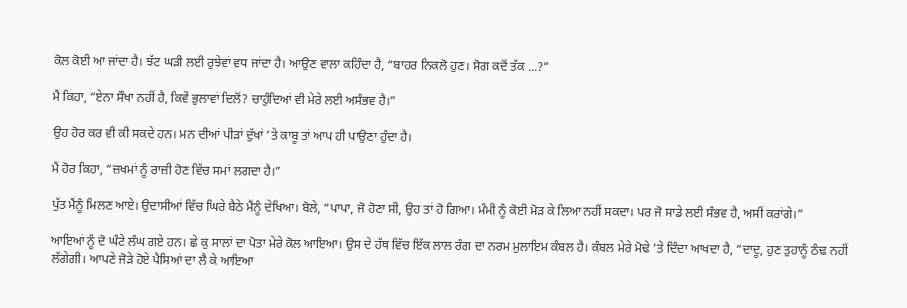ਕੋਲ ਕੋਈ ਆ ਜਾਂਦਾ ਹੈ। ਝੱਟ ਘੜੀ ਲਈ ਰੁਝੇਵਾਂ ਵਧ ਜਾਂਦਾ ਹੈ। ਆਉਣ ਵਾਲਾ ਕਹਿੰਦਾ ਹੈ, “ਬਾਹਰ ਨਿਕਲੋ ਹੁਣ। ਸੋਗ ਕਦੋਂ ਤੱਕ ...?”

ਮੈਂ ਕਿਹਾ, “ਏਨਾ ਸੌਖਾ ਨਹੀਂ ਹੈ, ਕਿਵੇਂ ਭੁਲਾਵਾਂ ਦਿਲੋਂ? ਚਾਹੁੰਦਿਆਂ ਵੀ ਮੇਰੇ ਲਈ ਅਸੰਭਵ ਹੈ।”

ਉਹ ਹੋਰ ਕਰ ਵੀ ਕੀ ਸਕਦੇ ਹਨ। ਮਨ ਦੀਆਂ ਪੀੜਾਂ ਦੁੱਖਾਂ ’ਤੇ ਕਾਬੂ ਤਾਂ ਆਪ ਹੀ ਪਾਉਣਾ ਹੁੰਦਾ ਹੈ।

ਮੈਂ ਹੋਰ ਕਿਹਾ, “ਜ਼ਖਮਾਂ ਨੂੰ ਰਾਜ਼ੀ ਹੋਣ ਵਿੱਚ ਸਮਾਂ ਲਗਦਾ ਹੈ।”

ਪੁੱਤ ਮੈਂਨੂੰ ਮਿਲਣ ਆਏ। ਉਦਾਸੀਆਂ ਵਿੱਚ ਘਿਰੇ ਬੈਠੇ ਮੈਂਨੂੰ ਦੇਖਿਆ। ਬੋਲੇ, “ਪਾਪਾ, ਜੋ ਹੋਣਾ ਸੀ, ਉਹ ਤਾਂ ਹੋ ਗਿਆ। ਮੰਮੀ ਨੂੰ ਕੋਈ ਮੋੜ ਕੇ ਲਿਆ ਨਹੀਂ ਸਕਦਾ। ਪਰ ਜੋ ਸਾਡੇ ਲਈ ਸੰਭਵ ਹੈ, ਅਸੀਂ ਕਰਾਂਗੇ।”

ਆਇਆਂ ਨੂੰ ਦੋ ਘੰਟੇ ਲੰਘ ਗਏ ਹਨ। ਛੇ ਕੁ ਸਾਲਾਂ ਦਾ ਪੋਤਾ ਮੇਰੇ ਕੋਲ ਆਇਆ। ਉਸ ਦੇ ਹੱਥ ਵਿੱਚ ਇੱਕ ਲਾਲ ਰੰਗ ਦਾ ਨਰਮ ਮੁਲਾਇਮ ਕੰਬਲ ਹੈ। ਕੰਬਲ ਮੇਰੇ ਮੋਢੇ ’ਤੇ ਦਿੰਦਾ ਆਖਦਾ ਹੈ, “ਦਾਦੂ, ਹੁਣ ਤੁਹਾਨੂੰ ਠੰਢ ਨਹੀਂ ਲੱਗੇਗੀ। ਆਪਣੇ ਜੋੜੇ ਹੋਏ ਪੈਸਿਆਂ ਦਾ ਲੈ ਕੇ ਆਇਆ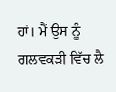ਹਾਂ। ਮੈਂ ਉਸ ਨੂੰ ਗਲਵਕੜੀ ਵਿੱਚ ਲੈ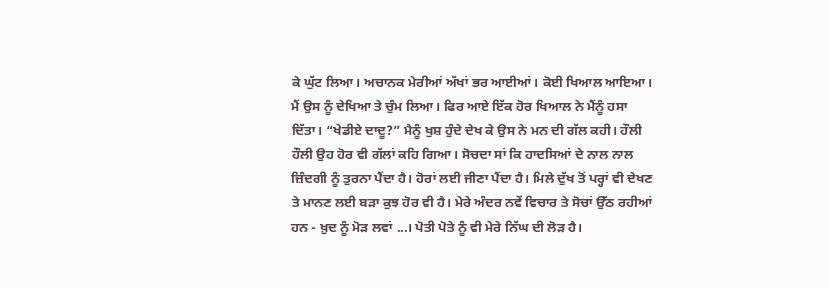ਕੇ ਘੁੱਟ ਲਿਆ। ਅਚਾਨਕ ਮੇਰੀਆਂ ਅੱਖਾਂ ਭਰ ਆਈਆਂ। ਕੋਈ ਖਿਆਲ ਆਇਆ। ਮੈਂ ਉਸ ਨੂੰ ਦੇਖਿਆ ਤੇ ਚੁੰਮ ਲਿਆ। ਫਿਰ ਆਏ ਇੱਕ ਹੋਰ ਖਿਆਲ ਨੇ ਮੈਂਨੂੰ ਹਸਾ ਦਿੱਤਾ। “ਖੇਡੀਏ ਦਾਦੂ?” ਮੈਨੂੰ ਖੁਸ਼ ਹੁੰਦੇ ਦੇਖ ਕੇ ਉਸ ਨੇ ਮਨ ਦੀ ਗੱਲ ਕਹੀ। ਹੌਲੀ ਹੌਲੀ ਉਹ ਹੋਰ ਵੀ ਗੱਲਾਂ ਕਹਿ ਗਿਆ। ਸੋਚਦਾ ਸਾਂ ਕਿ ਹਾਦਸਿਆਂ ਦੇ ਨਾਲ ਨਾਲ ਜ਼ਿੰਦਗੀ ਨੂੰ ਤੁਰਨਾ ਪੈਂਦਾ ਹੈ। ਹੋਰਾਂ ਲਈ ਜੀਣਾ ਪੈਂਦਾ ਹੈ। ਮਿਲੇ ਦੁੱਖ ਤੋਂ ਪਰ੍ਹਾਂ ਵੀ ਦੇਖਣ ਤੇ ਮਾਨਣ ਲਈ ਬੜਾ ਕੁਝ ਹੋਰ ਵੀ ਹੈ। ਮੇਰੇ ਅੰਦਰ ਨਵੇਂ ਵਿਚਾਰ ਤੇ ਸੋਚਾਂ ਉੱਠ ਰਹੀਆਂ ਹਨ - ਖ਼ੁਦ ਨੂੰ ਮੋੜ ਲਵਾਂ ...। ਪੋਤੀ ਪੋਤੇ ਨੂੰ ਵੀ ਮੇਰੇ ਨਿੱਘ ਦੀ ਲੋੜ ਹੈ।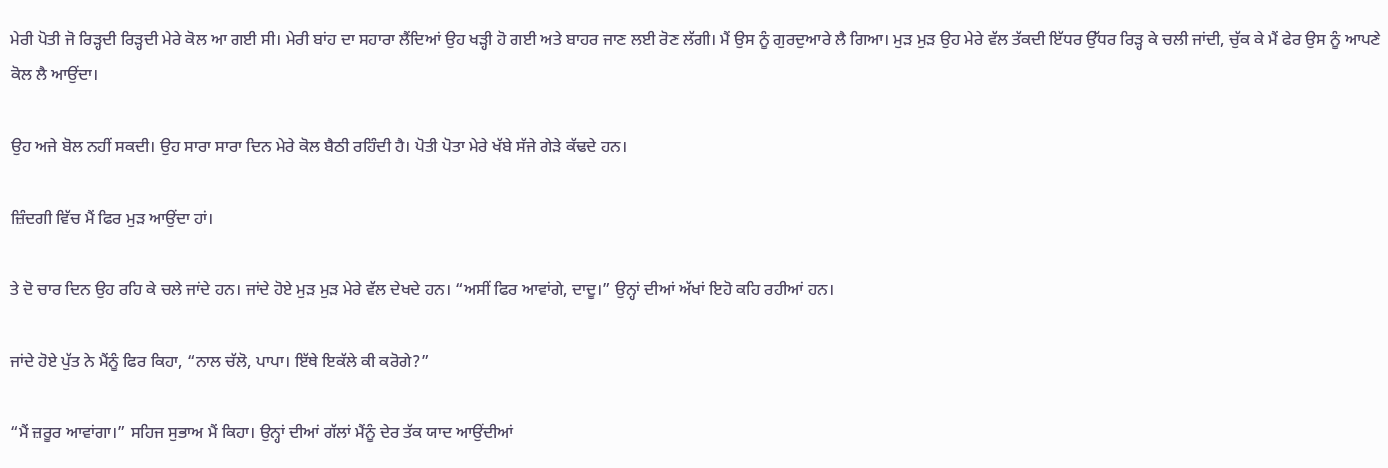ਮੇਰੀ ਪੋਤੀ ਜੋ ਰਿੜ੍ਹਦੀ ਰਿੜ੍ਹਦੀ ਮੇਰੇ ਕੋਲ ਆ ਗਈ ਸੀ। ਮੇਰੀ ਬਾਂਹ ਦਾ ਸਹਾਰਾ ਲੈਂਦਿਆਂ ਉਹ ਖੜ੍ਹੀ ਹੋ ਗਈ ਅਤੇ ਬਾਹਰ ਜਾਣ ਲਈ ਰੋਣ ਲੱਗੀ। ਮੈਂ ਉਸ ਨੂੰ ਗੁਰਦੁਆਰੇ ਲੈ ਗਿਆ। ਮੁੜ ਮੁੜ ਉਹ ਮੇਰੇ ਵੱਲ ਤੱਕਦੀ ਇੱਧਰ ਉੱਧਰ ਰਿੜ੍ਹ ਕੇ ਚਲੀ ਜਾਂਦੀ, ਚੁੱਕ ਕੇ ਮੈਂ ਫੇਰ ਉਸ ਨੂੰ ਆਪਣੇ ਕੋਲ ਲੈ ਆਉਂਦਾ।

ਉਹ ਅਜੇ ਬੋਲ ਨਹੀਂ ਸਕਦੀ। ਉਹ ਸਾਰਾ ਸਾਰਾ ਦਿਨ ਮੇਰੇ ਕੋਲ ਬੈਠੀ ਰਹਿੰਦੀ ਹੈ। ਪੋਤੀ ਪੋਤਾ ਮੇਰੇ ਖੱਬੇ ਸੱਜੇ ਗੇੜੇ ਕੱਢਦੇ ਹਨ।

ਜ਼ਿੰਦਗੀ ਵਿੱਚ ਮੈਂ ਫਿਰ ਮੁੜ ਆਉਂਦਾ ਹਾਂ।

ਤੇ ਦੋ ਚਾਰ ਦਿਨ ਉਹ ਰਹਿ ਕੇ ਚਲੇ ਜਾਂਦੇ ਹਨ। ਜਾਂਦੇ ਹੋਏ ਮੁੜ ਮੁੜ ਮੇਰੇ ਵੱਲ ਦੇਖਦੇ ਹਨ। “ਅਸੀਂ ਫਿਰ ਆਵਾਂਗੇ, ਦਾਦੂ।” ਉਨ੍ਹਾਂ ਦੀਆਂ ਅੱਖਾਂ ਇਹੋ ਕਹਿ ਰਹੀਆਂ ਹਨ।

ਜਾਂਦੇ ਹੋਏ ਪੁੱਤ ਨੇ ਮੈਂਨੂੰ ਫਿਰ ਕਿਹਾ, “ਨਾਲ ਚੱਲੋ, ਪਾਪਾ। ਇੱਥੇ ਇਕੱਲੇ ਕੀ ਕਰੋਗੇ?”

“ਮੈਂ ਜ਼ਰੂਰ ਆਵਾਂਗਾ।” ਸਹਿਜ ਸੁਭਾਅ ਮੈਂ ਕਿਹਾ। ਉਨ੍ਹਾਂ ਦੀਆਂ ਗੱਲਾਂ ਮੈਂਨੂੰ ਦੇਰ ਤੱਕ ਯਾਦ ਆਉਂਦੀਆਂ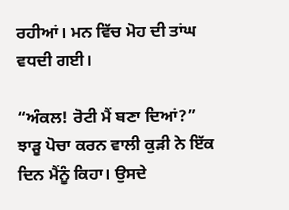ਰਹੀਆਂ। ਮਨ ਵਿੱਚ ਮੋਹ ਦੀ ਤਾਂਘ ਵਧਦੀ ਗਈ।

“ਅੰਕਲ! ਰੋਟੀ ਮੈਂ ਬਣਾ ਦਿਆਂ?” ਝਾੜੂ ਪੋਚਾ ਕਰਨ ਵਾਲੀ ਕੁੜੀ ਨੇ ਇੱਕ ਦਿਨ ਮੈਂਨੂੰ ਕਿਹਾ। ਉਸਦੇ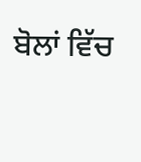ਬੋਲਾਂ ਵਿੱਚ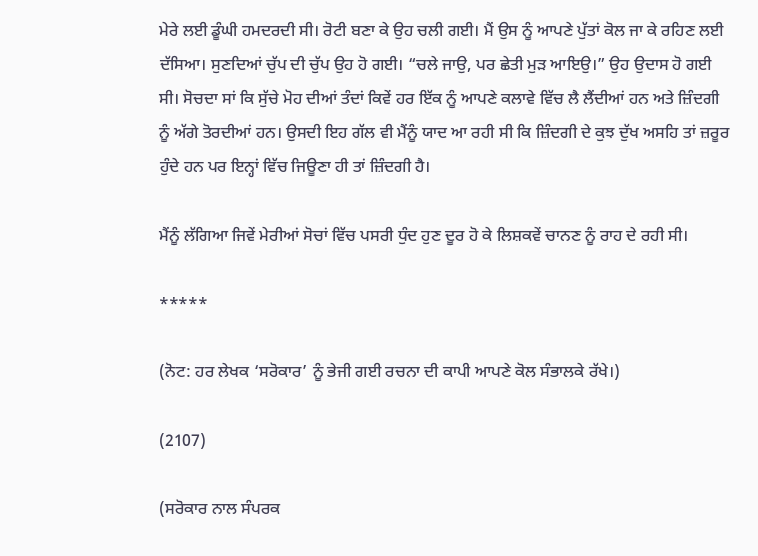ਮੇਰੇ ਲਈ ਡੂੰਘੀ ਹਮਦਰਦੀ ਸੀ। ਰੋਟੀ ਬਣਾ ਕੇ ਉਹ ਚਲੀ ਗਈ। ਮੈਂ ਉਸ ਨੂੰ ਆਪਣੇ ਪੁੱਤਾਂ ਕੋਲ ਜਾ ਕੇ ਰਹਿਣ ਲਈ ਦੱਸਿਆ। ਸੁਣਦਿਆਂ ਚੁੱਪ ਦੀ ਚੁੱਪ ਉਹ ਹੋ ਗਈ। “ਚਲੇ ਜਾਉ, ਪਰ ਛੇਤੀ ਮੁੜ ਆਇਉ।” ਉਹ ਉਦਾਸ ਹੋ ਗਈ ਸੀ। ਸੋਚਦਾ ਸਾਂ ਕਿ ਸੁੱਚੇ ਮੋਹ ਦੀਆਂ ਤੰਦਾਂ ਕਿਵੇਂ ਹਰ ਇੱਕ ਨੂੰ ਆਪਣੇ ਕਲਾਵੇ ਵਿੱਚ ਲੈ ਲੈਂਦੀਆਂ ਹਨ ਅਤੇ ਜ਼ਿੰਦਗੀ ਨੂੰ ਅੱਗੇ ਤੋਰਦੀਆਂ ਹਨ। ਉਸਦੀ ਇਹ ਗੱਲ ਵੀ ਮੈਂਨੂੰ ਯਾਦ ਆ ਰਹੀ ਸੀ ਕਿ ਜ਼ਿੰਦਗੀ ਦੇ ਕੁਝ ਦੁੱਖ ਅਸਹਿ ਤਾਂ ਜ਼ਰੂਰ ਹੁੰਦੇ ਹਨ ਪਰ ਇਨ੍ਹਾਂ ਵਿੱਚ ਜਿਊਣਾ ਹੀ ਤਾਂ ਜ਼ਿੰਦਗੀ ਹੈ।

ਮੈਂਨੂੰ ਲੱਗਿਆ ਜਿਵੇਂ ਮੇਰੀਆਂ ਸੋਚਾਂ ਵਿੱਚ ਪਸਰੀ ਧੁੰਦ ਹੁਣ ਦੂਰ ਹੋ ਕੇ ਲਿਸ਼ਕਵੇਂ ਚਾਨਣ ਨੂੰ ਰਾਹ ਦੇ ਰਹੀ ਸੀ।

*****

(ਨੋਟ: ਹਰ ਲੇਖਕ ‘ਸਰੋਕਾਰ’ ਨੂੰ ਭੇਜੀ ਗਈ ਰਚਨਾ ਦੀ ਕਾਪੀ ਆਪਣੇ ਕੋਲ ਸੰਭਾਲਕੇ ਰੱਖੇ।)

(2107)

(ਸਰੋਕਾਰ ਨਾਲ ਸੰਪਰਕ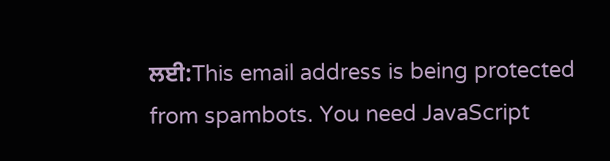ਲਈ:This email address is being protected from spambots. You need JavaScript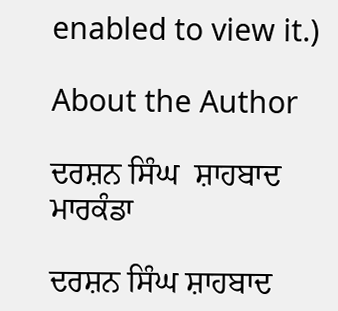enabled to view it.)

About the Author

ਦਰਸ਼ਨ ਸਿੰਘ  ਸ਼ਾਹਬਾਦ ਮਾਰਕੰਡਾ

ਦਰਸ਼ਨ ਸਿੰਘ ਸ਼ਾਹਬਾਦ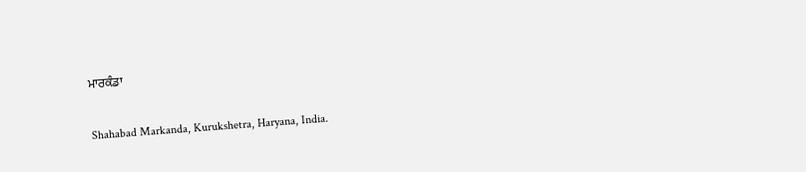ਮਾਰਕੰਡਾ

Shahabad Markanda, Kurukshetra, Haryana, India.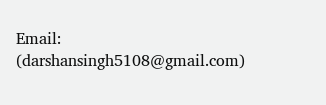Email: (darshansingh5108@gmail.com)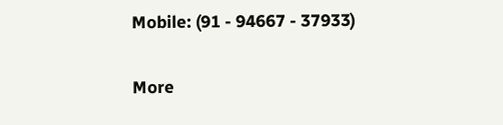Mobile: (91 - 94667 - 37933)

More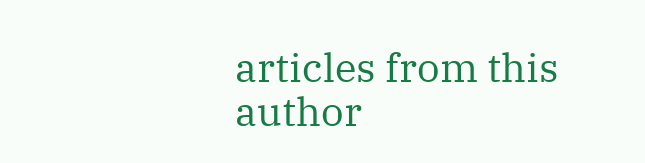articles from this author